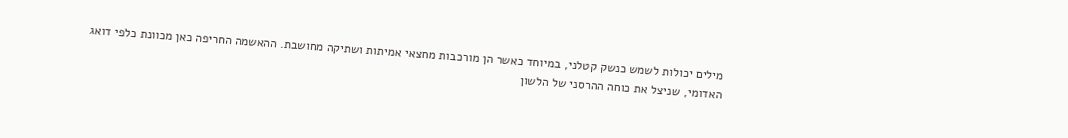מילים יכולות לשמש כנשק קטלני, במיוחד כאשר הן מורכבות מחצאי אמיתות ושתיקה מחושבת. ההאשמה החריפה כאן מכוונת כלפי דואג האדומי, שניצל את כוחה ההרסני של הלשון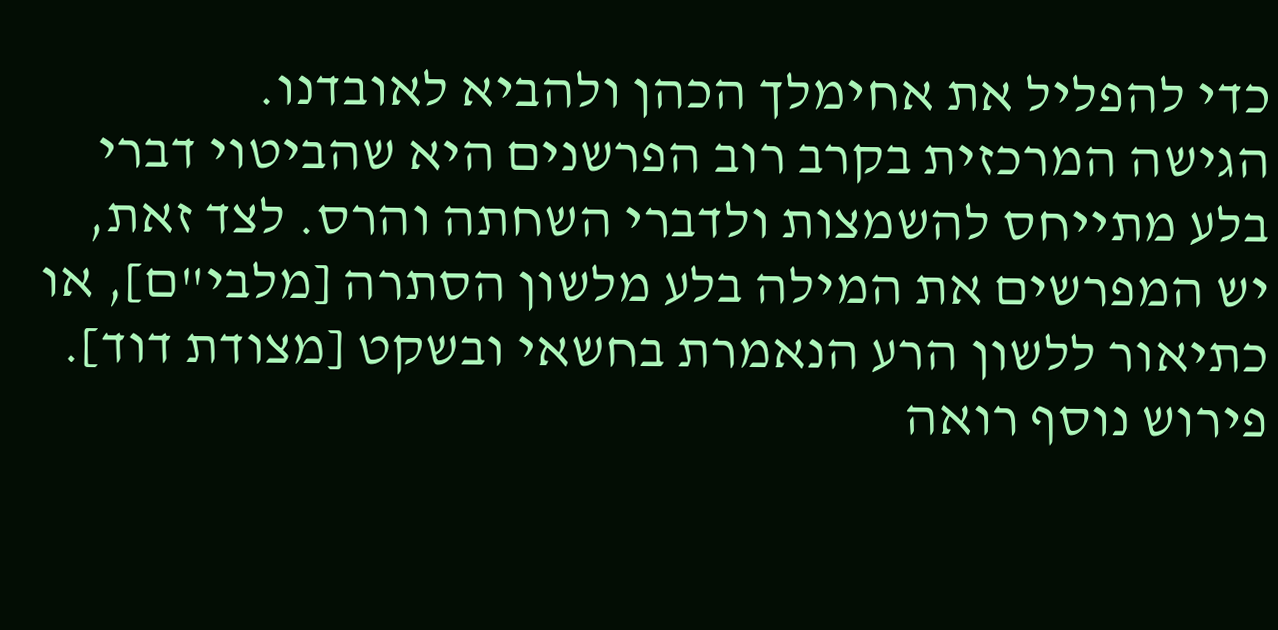כדי להפליל את אחימלך הכהן ולהביא לאובדנו.
הגישה המרכזית בקרב רוב הפרשנים היא שהביטוי דברי בלע מתייחס להשמצות ולדברי השחתה והרס. לצד זאת, יש המפרשים את המילה בלע מלשון הסתרה [מלבי"ם], או כתיאור ללשון הרע הנאמרת בחשאי ובשקט [מצודת דוד]. פירוש נוסף רואה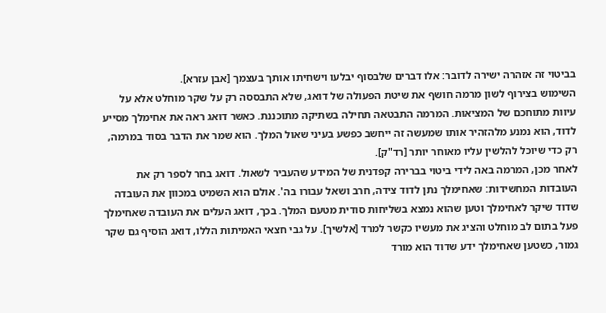בביטוי זה אזהרה ישירה לדובר: אלו דברים שלבסוף יבלעו וישחיתו אותך בעצמך [אבן עזרא].
השימוש בצירוף לשון מרמה חושף את שיטת הפעולה של דואג, שלא התבססה רק על שקר מוחלט אלא על עיוות מתוחכם של המציאות. המרמה התבטאה תחילה בשתיקה מתוכננת. כאשר דואג ראה את אחימלך מסייע לדוד, הוא נמנע מלהזהיר אותו שמעשה זה ייחשב כפשע בעיני שאול המלך. הוא שמר את הדבר בסוד במרמה, רק כדי שיוכל להלשין עליו מאוחר יותר [רד"ק].
לאחר מכן, המרמה באה לידי ביטוי בברירה קפדנית של המידע שהעביר לשאול. דואג בחר לספר רק את העובדות המחשידות: שאחימלך נתן לדוד צידה, חרב ושאל עבורו בה'. אולם הוא השמיט במכוון את העובדה שדוד שיקר לאחימלך וטען שהוא נמצא בשליחות סודית מטעם המלך. בכך, דואג העלים את העובדה שאחימלך פעל בתום לב מוחלט והציג את מעשיו כקשר למרד [אלשיך]. על גבי חצאי האמיתות הללו, דואג הוסיף גם שקר גמור, כשטען שאחימלך ידע שדוד הוא מורד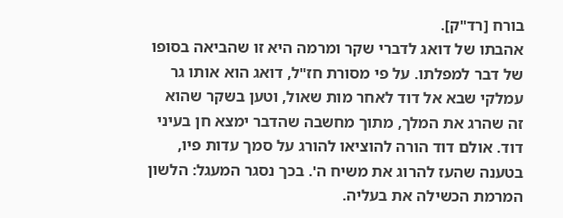בורח [רד"ק].
אהבתו של דואג לדברי שקר ומרמה היא זו שהביאה בסופו של דבר למפלתו. על פי מסורת חז"ל, דואג הוא אותו גר עמלקי שבא אל דוד לאחר מות שאול, וטען בשקר שהוא זה שהרג את המלך, מתוך מחשבה שהדבר ימצא חן בעיני דוד. אולם דוד הורה להוציאו להורג על סמך עדות פיו, בטענה שהעז להרוג את משיח ה'. בכך נסגר המעגל: הלשון המרמת הכשילה את בעליה.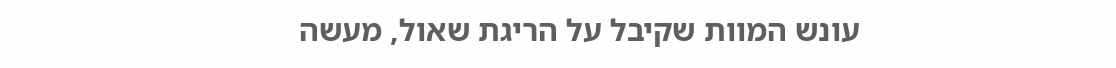עונש המוות שקיבל על הריגת שאול, מעשה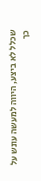שכלל לא ביצע, היווה למעשה עונש על כך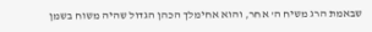שבאמת הרג משיח ה' אחר, והוא אחימלך הכהן הגדול שהיה משוח בשמן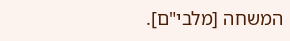המשחה [מלבי"ם].